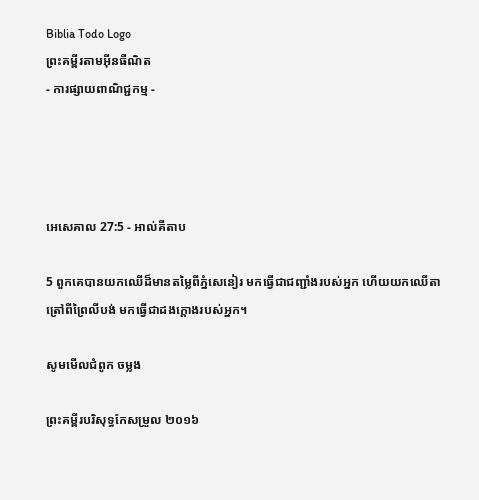Biblia Todo Logo
ព្រះគម្ពីរតាមអ៊ីនធឺណិត
- ការផ្សាយពាណិជ្ជកម្ម -




អេ‌សេ‌គាល 27:5 - អាល់គីតាប

5 ពួកគេបានយកឈើដ៏មានតម្លៃពីភ្នំសេនៀរ មកធ្វើជាជញ្ជាំងរបស់អ្នក ហើយយកឈើតាត្រៅពីព្រៃលីបង់ មកធ្វើជាដងក្ដោងរបស់អ្នក។

សូមមើលជំពូក ចម្លង

ព្រះគម្ពីរបរិសុទ្ធកែសម្រួល ២០១៦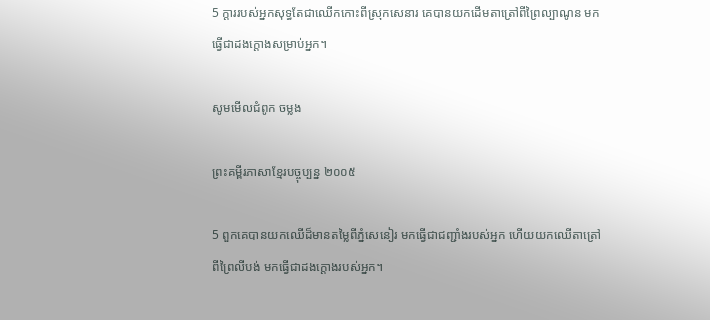5 ក្តាររបស់អ្នកសុទ្ធតែជាឈើកកោះពីស្រុកសេនារ គេបានយកដើមតា‌ត្រៅពីព្រៃល្បាណូន មកធ្វើជាដងក្តោងសម្រាប់អ្នក។

សូមមើលជំពូក ចម្លង

ព្រះគម្ពីរភាសាខ្មែរបច្ចុប្បន្ន ២០០៥

5 ពួកគេបានយកឈើដ៏មានតម្លៃពីភ្នំសេនៀរ មកធ្វើជាជញ្ជាំងរបស់អ្នក ហើយយកឈើតាត្រៅពីព្រៃលីបង់ មកធ្វើជាដងក្ដោងរបស់អ្នក។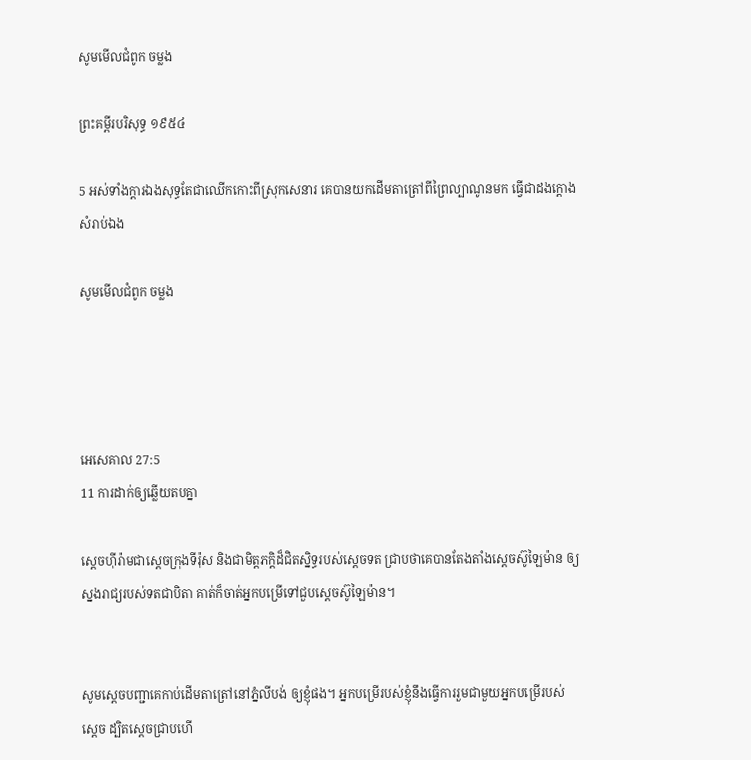សូមមើលជំពូក ចម្លង

ព្រះគម្ពីរបរិសុទ្ធ ១៩៥៤

5 អស់ទាំងក្តារឯងសុទ្ធតែជាឈើកកោះពីស្រុកសេនារ គេបានយកដើមតាត្រៅពីព្រៃល្បាណូនមក ធ្វើជាដងក្តោងសំរាប់ឯង

សូមមើលជំពូក ចម្លង




អេ‌សេ‌គាល 27:5
11 ការដាក់ឲ្យឆ្លើយតបគ្នា

ស្តេចហ៊ីរ៉ាមជាស្តេចក្រុងទីរ៉ុស និងជាមិត្ត‌ភក្តិដ៏ជិតស្និទ្ធរបស់ស្តេចទត ជ្រាបថាគេបានតែងតាំងស្តេចស៊ូឡៃ‌ម៉ាន ឲ្យស្នងរាជ្យរបស់ទតជាបិតា គាត់ក៏ចាត់អ្នកបម្រើទៅជួបស្តេចស៊ូឡៃ‌ម៉ាន។


សូមស្តេចបញ្ជាគេកាប់ដើមតាត្រៅនៅភ្នំលីបង់ ឲ្យខ្ញុំផង។ អ្នកបម្រើរបស់ខ្ញុំនឹងធ្វើការរួមជាមួយអ្នកបម្រើរបស់ស្តេច ដ្បិតស្តេចជ្រាបហើ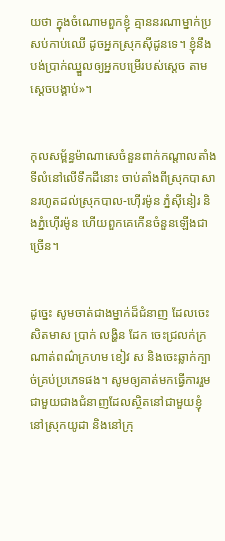យថា ក្នុងចំណោមពួកខ្ញុំ គ្មាននរណាម្នាក់ប្រសប់កាប់ឈើ ដូចអ្នកស្រុកស៊ីដូនទេ។ ខ្ញុំនឹងបង់ប្រាក់ឈ្នួលឲ្យអ្នកបម្រើរបស់ស្តេច តាមស្តេចបង្គាប់»។


កុល‌សម្ព័ន្ធម៉ាណា‌សេចំនួនពាក់កណ្តាលតាំងទីលំ‌នៅលើទឹកដីនោះ ចាប់តាំងពីស្រុកបាសានរហូតដល់ស្រុកបាល-ហ៊ើរ‌ម៉ូន ភ្នំស៊ីនៀរ និងភ្នំហ៊ើរ‌ម៉ូន ហើយពួកគេកើនចំនួនឡើងជាច្រើន។


ដូច្នេះ សូមចាត់ជាងម្នាក់ដ៏ជំនាញ ដែលចេះសិតមាស ប្រាក់ លង្ហិន ដែក ចេះជ្រលក់ក្រណាត់ពណ៌ក្រហម ខៀវ ស និងចេះឆ្លាក់ក្បាច់គ្រប់ប្រភេទផង។ សូមឲ្យគាត់មកធ្វើការរួមជាមួយជាងជំនាញដែលស្ថិតនៅជាមួយខ្ញុំ នៅស្រុកយូដា និងនៅក្រុ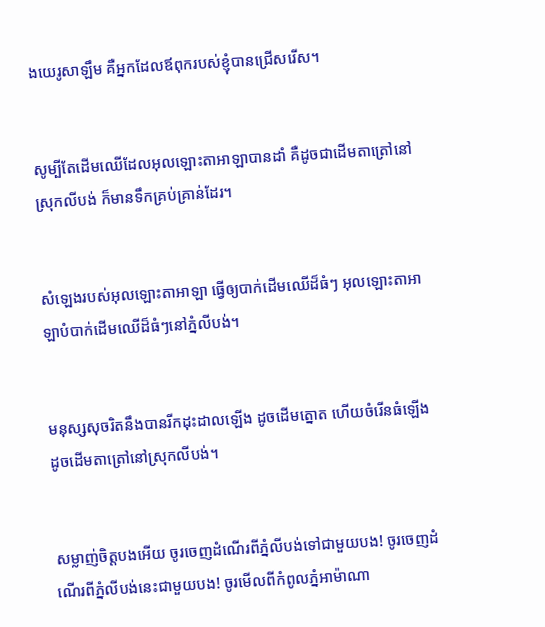ងយេរូ‌សាឡឹម គឺអ្នកដែលឪពុករបស់ខ្ញុំបានជ្រើសរើស។


សូម្បីតែដើមឈើដែលអុលឡោះ‌តាអាឡាបានដាំ គឺដូចជាដើមតាត្រៅនៅស្រុកលីបង់ ក៏មានទឹកគ្រប់គ្រាន់ដែរ។


សំឡេងរបស់អុលឡោះ‌តាអាឡា ធ្វើឲ្យបាក់ដើមឈើដ៏ធំៗ អុលឡោះ‌តាអាឡាបំបាក់ដើមឈើដ៏ធំៗនៅភ្នំលីបង់។


មនុស្សសុចរិតនឹងបានរីកដុះ‌ដាលឡើង ដូចដើមត្នោត ហើយចំរើនធំឡើង ដូចដើមតាត្រៅនៅស្រុកលីបង់។


សម្លាញ់ចិត្តបងអើយ ចូរចេញដំណើរពីភ្នំលីបង់ទៅជាមួយបង! ចូរចេញដំណើរពីភ្នំលីបង់នេះជាមួយបង! ចូរមើលពីកំពូលភ្នំអាម៉ា‌ណា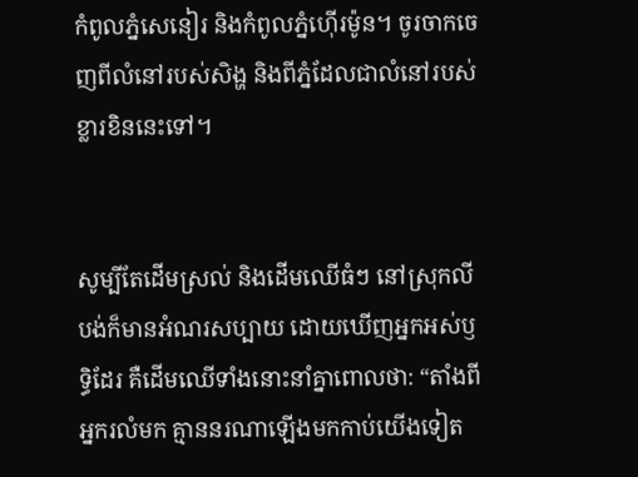កំពូលភ្នំសេនៀរ និងកំពូលភ្នំហ៊ើរ‌ម៉ូន។ ចូរចាកចេញពីលំ‌នៅរបស់សិង្ហ និងពីភ្នំដែលជាលំ‌នៅរបស់ខ្លា‌រខិននេះទៅ។


សូម្បីតែដើមស្រល់ និងដើមឈើធំៗ នៅស្រុកលីបង់ក៏មានអំណរសប្បាយ ដោយឃើញអ្នកអស់ឫទ្ធិដែរ គឺដើមឈើទាំងនោះនាំគ្នាពោលថា: “តាំងពីអ្នករលំមក គ្មាននរណាឡើងមកកាប់យើងទៀត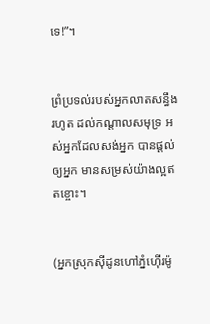ទេ!”។


ព្រំ‌ប្រទល់របស់អ្នកលាតសន្ធឹងរហូត ដល់កណ្ដាលសមុទ្រ អស់អ្នកដែលសង់អ្នក បានផ្ដល់ឲ្យអ្នក មានសម្រស់យ៉ាងល្អឥតខ្ចោះ។


(អ្នកស្រុកស៊ីដូនហៅភ្នំហ៊ើរម៉ូ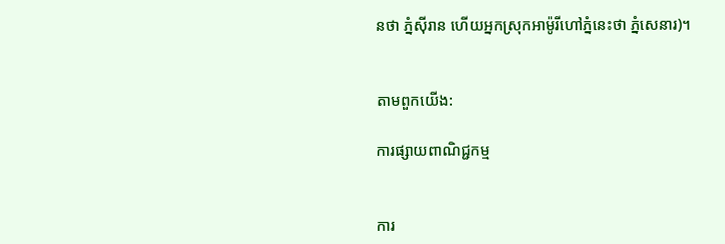នថា ភ្នំស៊ីរាន ហើយអ្នកស្រុកអាម៉ូ‌រីហៅភ្នំនេះថា ភ្នំសេនារ)។


តាមពួកយើង:

ការផ្សាយពាណិជ្ជកម្ម


ការ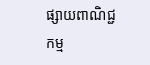ផ្សាយពាណិជ្ជកម្ម